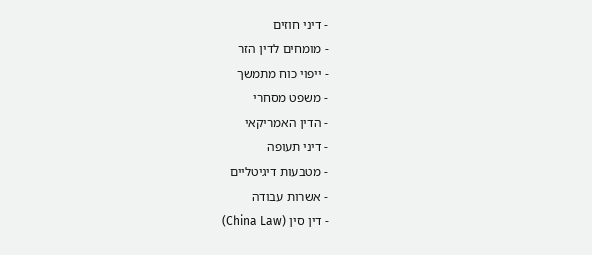- דיני חוזים
- מומחים לדין הזר
- ייפוי כוח מתמשך
- משפט מסחרי
- הדין האמריקאי
- דיני תעופה
- מטבעות דיגיטליים
- אשרות עבודה
- דין סין (China Law)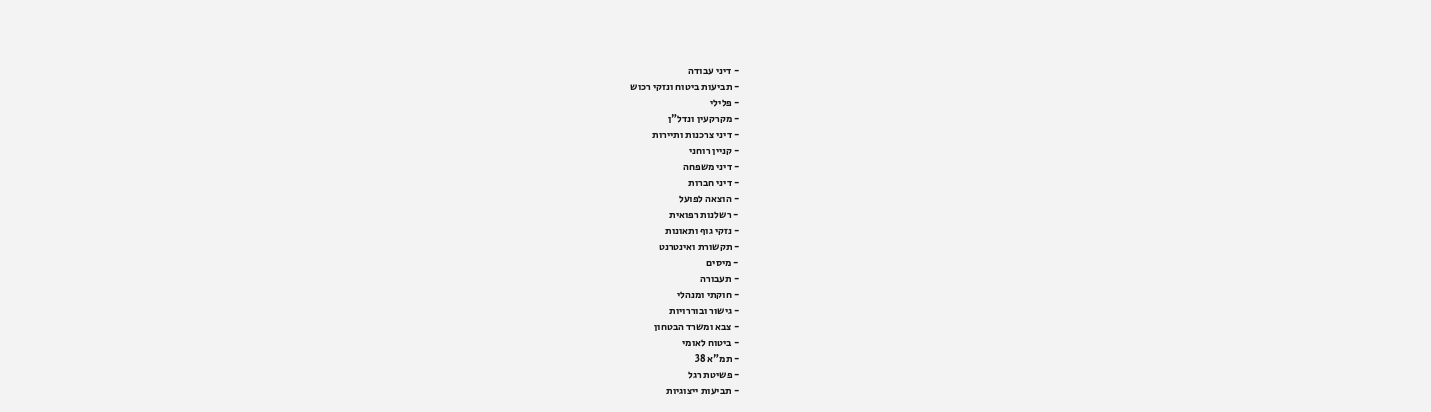- דיני עבודה
- תביעות ביטוח ונזקי רכוש
- פלילי
- מקרקעין ונדל"ן
- דיני צרכנות ותיירות
- קניין רוחני
- דיני משפחה
- דיני חברות
- הוצאה לפועל
- רשלנות רפואית
- נזקי גוף ותאונות
- תקשורת ואינטרנט
- מיסים
- תעבורה
- חוקתי ומנהלי
- גישור ובוררויות
- צבא ומשרד הבטחון
- ביטוח לאומי
- תמ"א 38
- פשיטת רגל
- תביעות ייצוגיות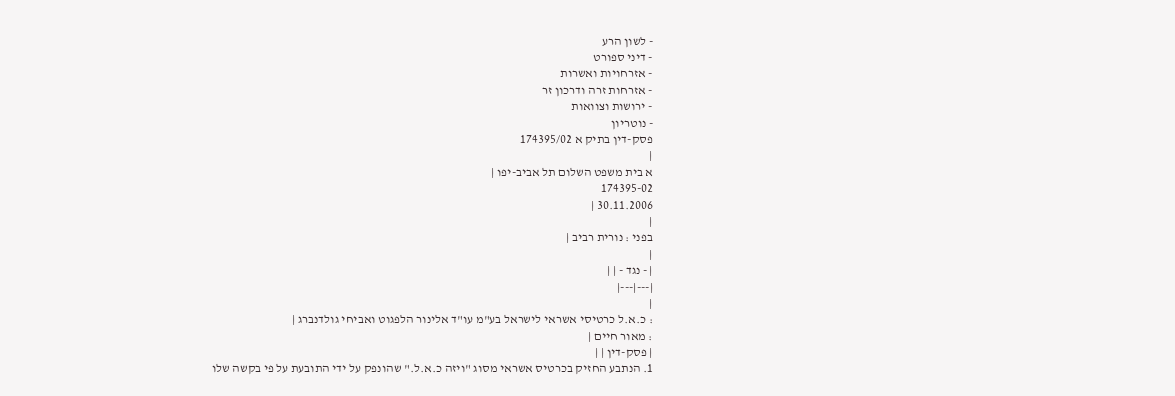- לשון הרע
- דיני ספורט
- אזרחויות ואשרות
- אזרחות זרה ודרכון זר
- ירושות וצוואות
- נוטריון
פסק-דין בתיק א 174395/02
|
א בית משפט השלום תל אביב-יפו |
174395-02
30.11.2006 |
|
בפני : נורית רביב |
|
| - נגד - | |
|---|---|
|
: כ.א.ל כרטיסי אשראי לישראל בע"מ עו"ד אלינור הלפגוט ואביחי גולדנברג |
: מאור חיים |
| פסק-דין | |
1. הנתבע החזיק בכרטיס אשראי מסוג "ויזה כ.א.ל." שהונפק על ידי התובעת על פי בקשה שלו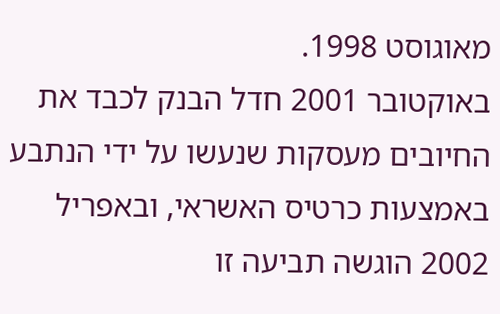מאוגוסט 1998.
באוקטובר 2001 חדל הבנק לכבד את החיובים מעסקות שנעשו על ידי הנתבע באמצעות כרטיס האשראי, ובאפריל 2002 הוגשה תביעה זו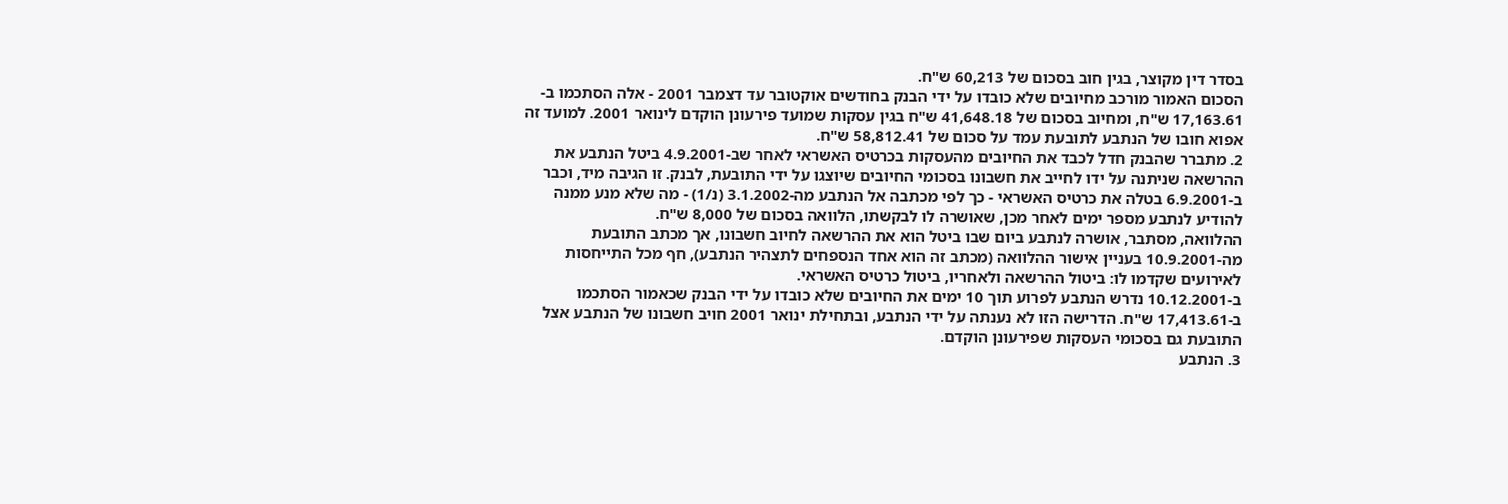בסדר דין מקוצר, בגין חוב בסכום של 60,213 ש"ח.
הסכום האמור מורכב מחיובים שלא כובדו על ידי הבנק בחודשים אוקטובר עד דצמבר 2001 - אלה הסתכמו ב- 17,163.61 ש"ח, ומחיוב בסכום של 41,648.18 ש"ח בגין עסקות שמועד פירעונן הוקדם לינואר 2001. למועד זה אפוא חובו של הנתבע לתובעת עמד על סכום של 58,812.41 ש"ח.
2. מתברר שהבנק חדל לכבד את החיובים מהעסקות בכרטיס האשראי לאחר שב-4.9.2001 ביטל הנתבע את ההרשאה שניתנה על ידו לחייב את חשבונו בסכומי החיובים שיוצגו על ידי התובעת, לבנק. זו הגיבה מיד, וכבר ב-6.9.2001 בטלה את כרטיס האשראי - כך לפי מכתבה אל הנתבע מה-3.1.2002 (נ/1) - מה שלא מנע ממנה להודיע לנתבע מספר ימים לאחר מכן, שאושרה לו לבקשתו, הלוואה בסכום של 8,000 ש"ח.
ההלוואה, מסתבר, אושרה לנתבע ביום שבו ביטל הוא את ההרשאה לחיוב חשבונו, אך מכתב התובעת מה-10.9.2001 בעניין אישור ההלוואה (מכתב זה הוא אחד הנספחים לתצהיר הנתבע), חף מכל התייחסות לאירועים שקדמו לו: ביטול ההרשאה ולאחריו, ביטול כרטיס האשראי.
ב-10.12.2001 נדרש הנתבע לפרוע תוך 10 ימים את החיובים שלא כובדו על ידי הבנק שכאמור הסתכמו ב-17,413.61 ש"ח. הדרישה הזו לא נענתה על ידי הנתבע, ובתחילת ינואר 2001 חויב חשבונו של הנתבע אצל התובעת גם בסכומי העסקות שפירעונן הוקדם.
3. הנתבע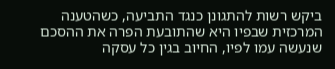ביקש רשות להתגונן כנגד התביעה, כשהטענה המרכזית שבפיו היא שהתובעת הפרה את ההסכם שנעשה עמו לפיו, החיוב בגין כל עסקה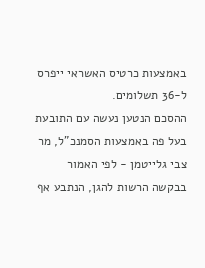באמצעות כרטיס האשראי ייפרס ל-36 תשלומים.
ההסכם הנטען נעשה עם התובעת בעל פה באמצעות הסמנכ"ל, מר צבי גלייטמן - לפי האמור בבקשה הרשות להגן, הנתבע אף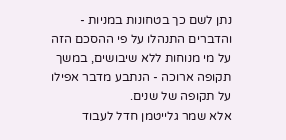נתן לשם כך בטחונות במניות - והדברים התנהלו על פי ההסכם הזה על מי מנוחות ללא שיבושים, במשך תקופה ארוכה - הנתבע מדבר אפילו על תקופה של שנים.
אלא שמר גלייטמן חדל לעבוד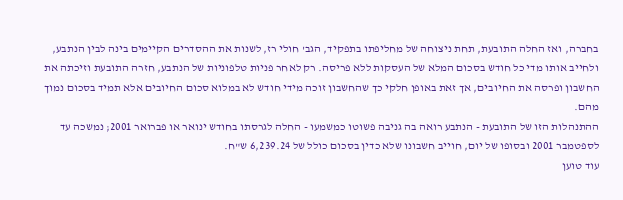בחברה, ואז החלה התובעת, תחת ניצוחה של מחליפתו בתפקיד, הגב' חולי רז, לשנות את ההסדרים הקיימים בינה לבין הנתבע, ולחייב אותו מדי כל חודש בסכום המלא של העסקות ללא פריסה. רק לאחר פניות טלפוניות של הנתבע, חזרה התובעת וזיכתה את החשבון ופרסה את החיובים, אך זאת באופן חלקי כך שהחשבון זוכה מידי חודש לא במלוא סכום החיובים אלא תמיד בסכום נמוך מהם.
ההתנהלות הזו של התובעת - הנתבע רואה בה גניבה פשוטו כמשמעו - החלה לגרסתו בחודש ינואר או פברואר 2001; נמשכה עד לספטמבר 2001 ובסופו של יום, חוייב חשבונו שלא כדין בסכום כולל של 6,239.24 ש"ח.
עוד טוען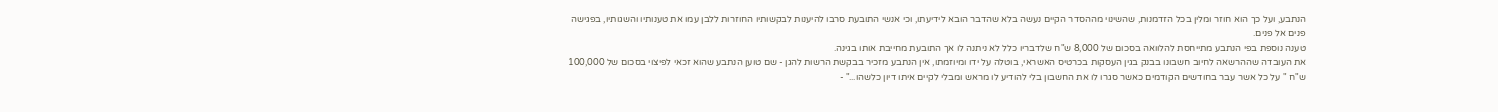הנתבע, ועל כך הוא חוזר ומלין בכל הזדמנות, שהשינוי מההסדר הקיים נעשה בלא שהדבר הובא לידיעתו, וכי אנשי התובעת סרבו להיענות לבקשותיו החוזרות ללבן עמו את טענותיו והשגותיו, בפגישה פנים אל פנים.
טענה נוספת בפי הנתבע מתייחסת להלוואה בסכום של 8,000 ש"ח שלדבריו כלל לא ניתנה לו אך התובעת מחייבת אותו בגינה.
את העובדה שההרשאה לחיוב חשבונו בבנק בגין העסקות בכרטיס האשראי, בוטלה על ידו ומיוזמתו, אין הנתבע מזכיר בבקשת הרשות להגן - שם טוען הנתבע שהוא זכאי לפיצוי בסכום של 100,000 ש"ח " על כל אשר עבר בחודשים הקודמים כאשר סגרו לו את החשבון בלי להודיע לו מראש ומבלי לקיים איתו דיון כלשהו..." -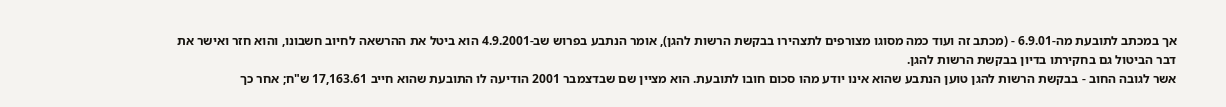אך במכתב לתובעת מה-6.9.01 - (מכתב זה ועוד כמה מסוגו מצורפים לתצהירו בבקשת הרשות להגן), אומר הנתבע בפרוש שב-4.9.2001 הוא ביטל את ההרשאה לחיוב חשבונו, והוא חזר ואישר את דבר הביטול גם בחקירתו בדיון בבקשת הרשות להגן.
אשר לגובה החוב - בבקשת הרשות להגן טוען הנתבע שהוא אינו יודע מהו סכום חובו לתובעת. הוא מציין שם שבדצמבר 2001 הודיעה לו התובעת שהוא חייב 17,163.61 ש"ח; אחר כך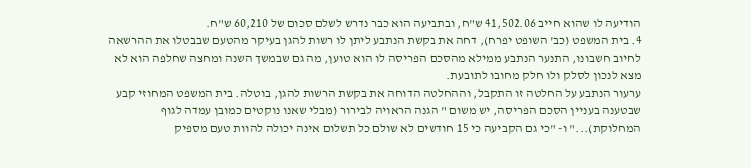הודיעה לו שהוא חייב 41,502.06 ש"ח, ובתביעה הוא כבר נדרש לשלם סכום של 60,210 ש"ח.
4. בית המשפט (כב' השופט יפרח), דחה את בקשת הנתבע ליתן לו רשות להגן בעיקר מהטעם שבבטלו את ההרשאה לחיוב חשבונו, התנער הנתבע ממילא מהסכם הפריסה לו הוא טוען, מה גם שבמשך השנה ומחצה שחלפה הוא לא מצא לנכון לסלק ולו חלק מחובו לתובעת.
ערעור הנתבע על החלטה זו התקבל, וההחלטה הדוחה את בקשת הרשות להגן, בוטלה. בית המשפט המחוזי קבע שבטענה בעניין הסכם הפריסה, יש משום " הגנה הראויה לבירור (מבלי שאנו נוקטים כמובן עמדה לגוף המחלוקת)..." ו- "כי גם הקביעה כי 15 חודשים לא שולם כל תשלום אינה יכולה להוות טעם מספיק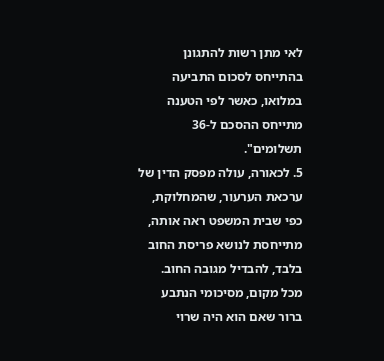לאי מתן רשות להתגונן בהתייחס לסכום התביעה במלואו, כאשר לפי הטענה מתייחס ההסכם ל-36 תשלומים".
5. לכאורה, עולה מפסק הדין של ערכאת הערעור, שהמחלוקת, כפי שבית המשפט ראה אותה, מתייחסת לנושא פריסת החוב בלבד, להבדיל מגובה החוב.
מכל מקום, מסיכומי הנתבע ברור שאם הוא היה שרוי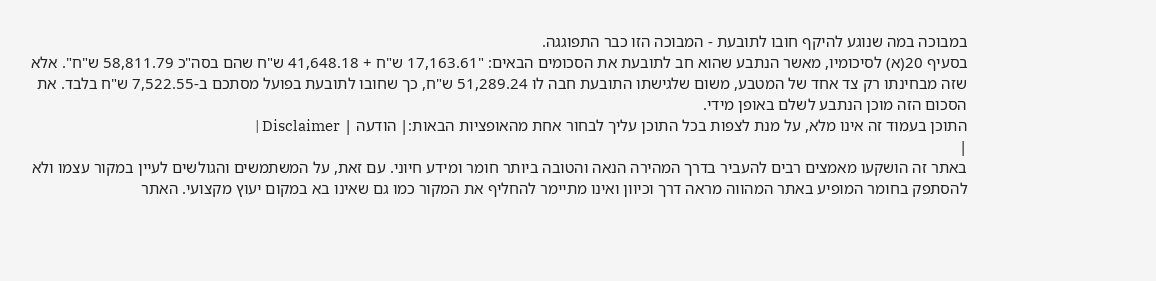במבוכה במה שנוגע להיקף חובו לתובעת - המבוכה הזו כבר התפוגגה.
בסעיף 20(א) לסיכומיו, מאשר הנתבע שהוא חב לתובעת את הסכומים הבאים: "17,163.61 ש"ח + 41,648.18 ש"ח שהם בסה"כ 58,811.79 ש"ח". אלא שזה מבחינתו רק צד אחד של המטבע, משום שלגישתו התובעת חבה לו 51,289.24 ש"ח, כך שחובו לתובעת בפועל מסתכם ב-7,522.55 ש"ח בלבד. את הסכום הזה מוכן הנתבע לשלם באופן מידי.
התוכן בעמוד זה אינו מלא, על מנת לצפות בכל התוכן עליך לבחור אחת מהאופציות הבאות:| הודעה | Disclaimer |
|
באתר זה הושקעו מאמצים רבים להעביר בדרך המהירה הנאה והטובה ביותר חומר ומידע חיוני. עם זאת, על המשתמשים והגולשים לעיין במקור עצמו ולא להסתפק בחומר המופיע באתר המהווה מראה דרך וכיוון ואינו מתיימר להחליף את המקור כמו גם שאינו בא במקום יעוץ מקצועי. האתר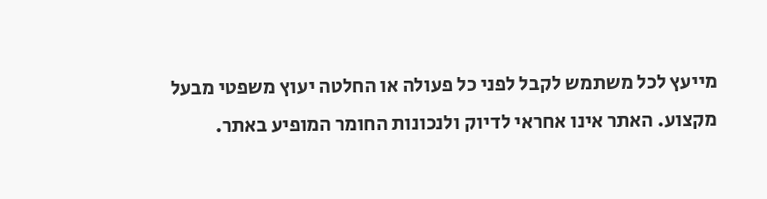מייעץ לכל משתמש לקבל לפני כל פעולה או החלטה יעוץ משפטי מבעל מקצוע. האתר אינו אחראי לדיוק ולנכונות החומר המופיע באתר.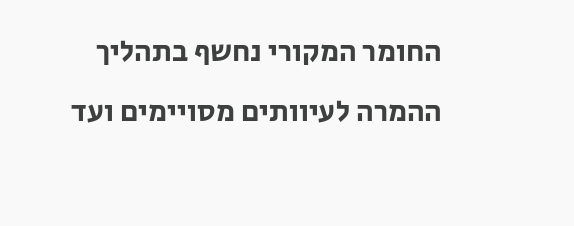החומר המקורי נחשף בתהליך ההמרה לעיוותים מסויימים ועד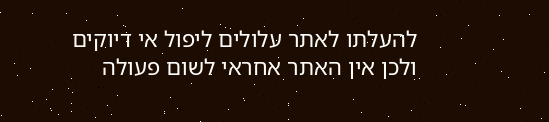להעלתו לאתר עלולים ליפול אי דיוקים ולכן אין האתר אחראי לשום פעולה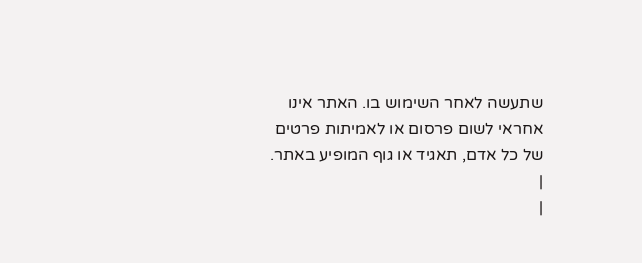שתעשה לאחר השימוש בו. האתר אינו אחראי לשום פרסום או לאמיתות פרטים של כל אדם, תאגיד או גוף המופיע באתר. |
|